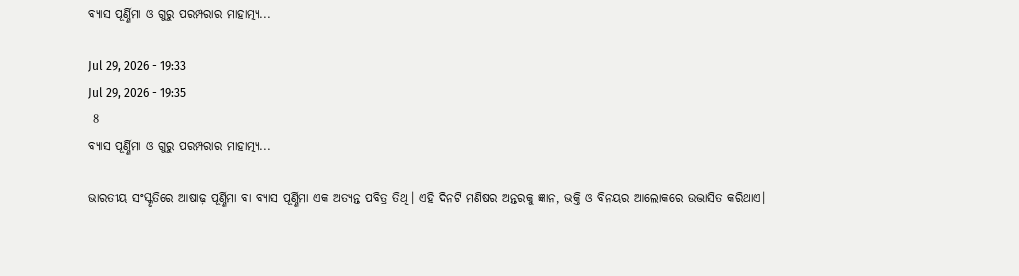ବ୍ୟାସ ପୂର୍ଣ୍ଣିମା ଓ ଗୁରୁ ପରମ୍ପରାର ମାହାତ୍ମ୍ୟ...

Jul 29, 2026 - 19:33
Jul 29, 2026 - 19:35
 8
ବ୍ୟାସ ପୂର୍ଣ୍ଣିମା ଓ ଗୁରୁ ପରମ୍ପରାର ମାହାତ୍ମ୍ୟ...

ଭାରତୀୟ ସଂସ୍କୃତିରେ ଆଷାଢ଼ ପୂର୍ଣ୍ଣିମା ବା ବ୍ୟାସ ପୂର୍ଣ୍ଣିମା ଏକ ଅତ୍ୟନ୍ତ ପବିତ୍ର ତିଥି। ଏହି ଦିନଟି ମଣିଷର ଅନ୍ତରକୁ ଜ୍ଞାନ, ଭକ୍ତି ଓ ବିନୟର ଆଲୋକରେ ଉଦ୍ଭାସିତ କରିଥାଏ।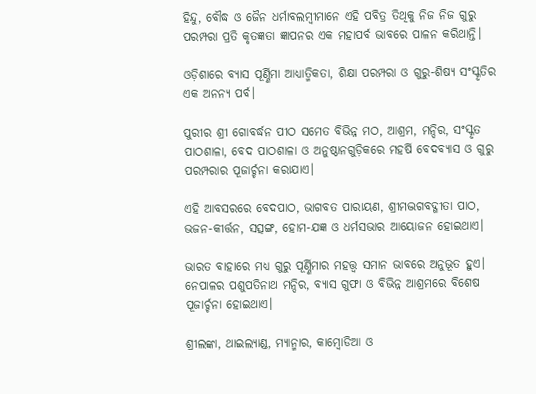ହିନ୍ଦୁ, ବୌଦ୍ଧ ଓ ଜୈନ ଧର୍ମାବଲମ୍ବୀମାନେ ଏହି ପବିତ୍ର ତିଥିକୁ ନିଜ ନିଜ ଗୁରୁ ପରମ୍ପରା ପ୍ରତି କୃତଜ୍ଞତା ଜ୍ଞାପନର ଏକ ମହାପର୍ବ ଭାବରେ ପାଳନ କରିଥାନ୍ତି।

ଓଡ଼ିଶାରେ ବ୍ୟାସ ପୂର୍ଣ୍ଣିମା ଆଧ୍ୟାତ୍ମିକତା, ଶିକ୍ଷା ପରମ୍ପରା ଓ ଗୁରୁ-ଶିଷ୍ୟ ସଂସ୍କୃତିର ଏକ ଅନନ୍ୟ ପର୍ବ।

ପୁରୀର ଶ୍ରୀ ଗୋବର୍ଦ୍ଧନ ପୀଠ ସମେତ ବିଭିନ୍ନ ମଠ, ଆଶ୍ରମ, ମନ୍ଦିର, ସଂସ୍କୃତ ପାଠଶାଳା, ବେଦ ପାଠଶାଳା ଓ ଅନୁଷ୍ଠାନଗୁଡ଼ିକରେ ମହର୍ଷି ବେଦବ୍ୟାସ ଓ ଗୁରୁ ପରମ୍ପରାର ପୂଜାର୍ଚ୍ଚନା କରାଯାଏ।

ଏହି ଆବସରରେ ବେଦପାଠ, ଭାଗବତ ପାରାୟଣ, ଶ୍ରୀମଦ୍ଭଗବଦ୍ଗୀତା ପାଠ, ଭଜନ-କୀର୍ତ୍ତନ, ସତ୍ସଙ୍ଗ, ହୋମ-ଯଜ୍ଞ ଓ ଧର୍ମସଭାର ଆୟୋଜନ ହୋଇଥାଏ।

ଭାରତ ବାହାରେ ମଧ୍ୟ ଗୁରୁ ପୂର୍ଣ୍ଣିମାର ମହତ୍ତ୍ବ ସମାନ ଭାବରେ ଅନୁଭୂତ ହୁଏ। ନେପାଳର ପଶୁପତିନାଥ ମନ୍ଦିର, ବ୍ୟାସ ଗୁଫା ଓ ବିଭିନ୍ନ ଆଶ୍ରମରେ ବିଶେଷ ପୂଜାର୍ଚ୍ଚନା ହୋଇଥାଏ।

ଶ୍ରୀଲଙ୍କା, ଥାଇଲ୍ୟାଣ୍ଡ, ମ୍ୟାନ୍ମାର, କାମ୍ବୋଡିଆ ଓ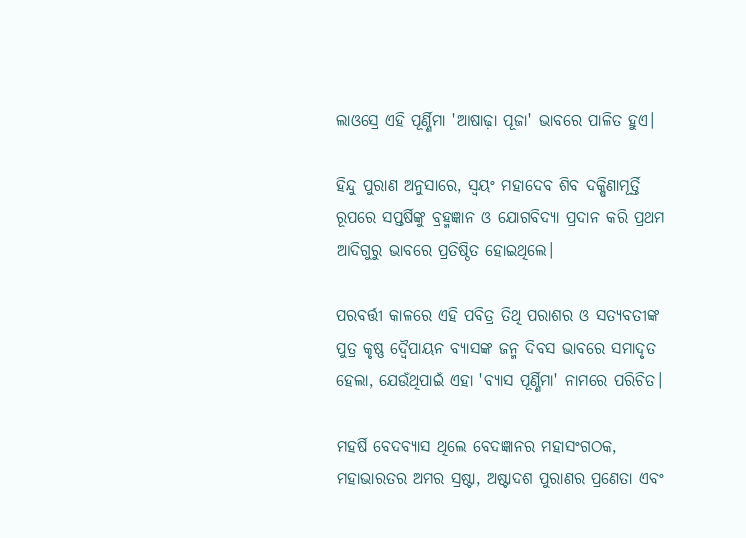ଲାଓସ୍ରେ ଏହି ପୂର୍ଣ୍ଣିମା 'ଆଷାଢ଼ା ପୂଜା' ଭାବରେ ପାଳିତ ହୁଏ।

ହିନ୍ଦୁ ପୁରାଣ ଅନୁସାରେ, ସ୍ୱୟଂ ମହାଦେବ ଶିବ ଦକ୍ଷିଣାମୂର୍ତ୍ତି ରୂପରେ ସପ୍ତର୍ଷିଙ୍କୁ ବ୍ରହ୍ମଜ୍ଞାନ ଓ ଯୋଗବିଦ୍ୟା ପ୍ରଦାନ କରି ପ୍ରଥମ ଆଦିଗୁରୁ ଭାବରେ ପ୍ରତିଷ୍ଠିତ ହୋଇଥିଲେ।

ପରବର୍ତ୍ତୀ କାଳରେ ଏହି ପବିତ୍ର ତିଥି ପରାଶର ଓ ସତ୍ୟବତୀଙ୍କ ପୁତ୍ର କୃଷ୍ଣ ଦ୍ୱୈପାୟନ ବ୍ୟାସଙ୍କ ଜନ୍ମ ଦିବସ ଭାବରେ ସମାଦୃତ ହେଲା, ଯେଉଁଥିପାଇଁ ଏହା 'ବ୍ୟାସ ପୂର୍ଣ୍ଣିମା' ନାମରେ ପରିଚିତ।

ମହର୍ଷି ବେଦବ୍ୟାସ ଥିଲେ ବେଦଜ୍ଞାନର ମହାସଂଗଠକ, ମହାଭାରତର ଅମର ସ୍ରଷ୍ଟା, ଅଷ୍ଟାଦଶ ପୁରାଣର ପ୍ରଣେତା ଏବଂ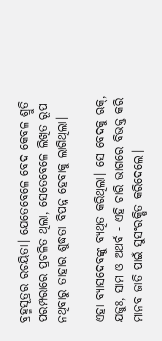ବ୍ରହ୍ମସୂତ୍ରର ରଚୟିତା। ଯେତେବେଳେ ବେଦ କେବଳ ଶ୍ରୁତି ପରମ୍ପରାରେ ପ୍ରଚଳିତ ଥିଲା, ସେତେବେଳେ ଲିଖିତ ରୂପ ନଥିବାରୁ ତାହାର ଶୁଦ୍ଧତା ବିପନ୍ନ ହେବାକୁ ଲାଗିଥିଲା।

ଏହା ବ୍ୟାସଦେବଙ୍କୁ ବ୍ୟଥିତ କରିଥିଲା। ସେ ବେଦକୁ ଋକ୍, ଯଜୁଃ, ସାମ ଓ ଅଥର୍ବ - ଏହି ଚାରି ଭାଗରେ ବିଭକ୍ତ କରି ମାନବ ଜାତି ପାଇଁ ସୁସଂରକ୍ଷିତ କରିଦେଲେ।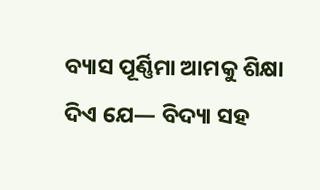ବ୍ୟାସ ପୂର୍ଣ୍ଣିମା ଆମକୁ ଶିକ୍ଷା ଦିଏ ଯେ— ବିଦ୍ୟା ସହ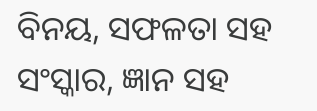ବିନୟ, ସଫଳତା ସହ ସଂସ୍କାର, ଜ୍ଞାନ ସହ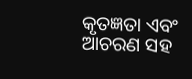କୃତଜ୍ଞତା ଏବଂ ଆଚରଣ ସହ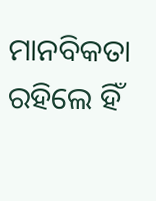ମାନବିକତା ରହିଲେ ହିଁ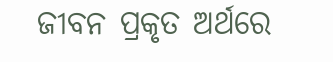ଜୀବନ ପ୍ରକୃତ ଅର୍ଥରେ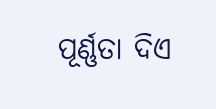ପୂର୍ଣ୍ଣତା ଦିଏ